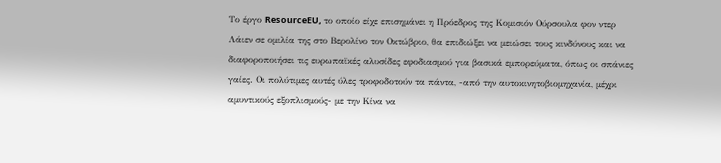Το έργο ResourceEU, το οποίο είχε επισημάνει η Πρόεδρος της Κομισιόν Ούρσουλα φον ντερ Λάιεν σε ομιλία της στο Βερολίνο τον Οκτώβριο, θα επιδιώξει να μειώσει τους κινδύνους και να διαφοροποιήσει τις ευρωπαϊκές αλυσίδες εφοδιασμού για βασικά εμπορεύματα, όπως οι σπάνιες γαίες. Οι πολύτιμες αυτές ύλες τροφοδοτούν τα πάντα, -από την αυτοκινητοβιομηχανία, μέχρι αμυντικούς εξοπλισμούς- με την Κίνα να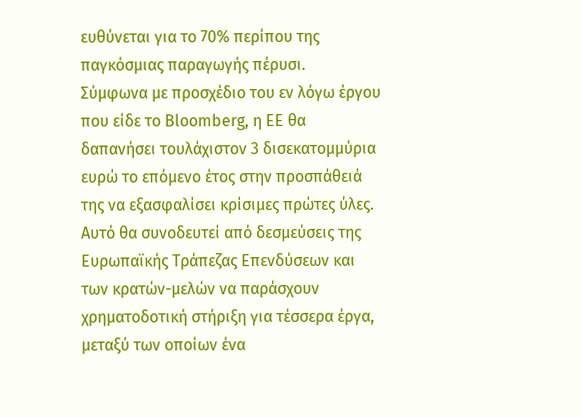ευθύνεται για το 70% περίπου της παγκόσμιας παραγωγής πέρυσι.
Σύμφωνα με προσχέδιο του εν λόγω έργου που είδε το Bloomberg, η ΕΕ θα δαπανήσει τουλάχιστον 3 δισεκατομμύρια ευρώ το επόμενο έτος στην προσπάθειά της να εξασφαλίσει κρίσιμες πρώτες ύλες.
Αυτό θα συνοδευτεί από δεσμεύσεις της Ευρωπαϊκής Τράπεζας Επενδύσεων και των κρατών-μελών να παράσχουν χρηματοδοτική στήριξη για τέσσερα έργα, μεταξύ των οποίων ένα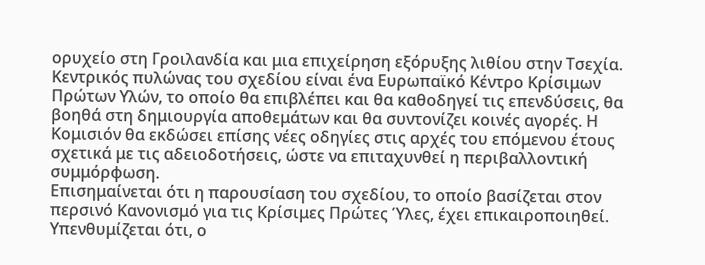ορυχείο στη Γροιλανδία και μια επιχείρηση εξόρυξης λιθίου στην Τσεχία. Κεντρικός πυλώνας του σχεδίου είναι ένα Ευρωπαϊκό Κέντρο Κρίσιμων Πρώτων Υλών, το οποίο θα επιβλέπει και θα καθοδηγεί τις επενδύσεις, θα βοηθά στη δημιουργία αποθεμάτων και θα συντονίζει κοινές αγορές. Η Κομισιόν θα εκδώσει επίσης νέες οδηγίες στις αρχές του επόμενου έτους σχετικά με τις αδειοδοτήσεις, ώστε να επιταχυνθεί η περιβαλλοντική συμμόρφωση.
Επισημαίνεται ότι η παρουσίαση του σχεδίου, το οποίο βασίζεται στον περσινό Κανονισμό για τις Κρίσιμες Πρώτες Ύλες, έχει επικαιροποιηθεί.
Υπενθυμίζεται ότι, ο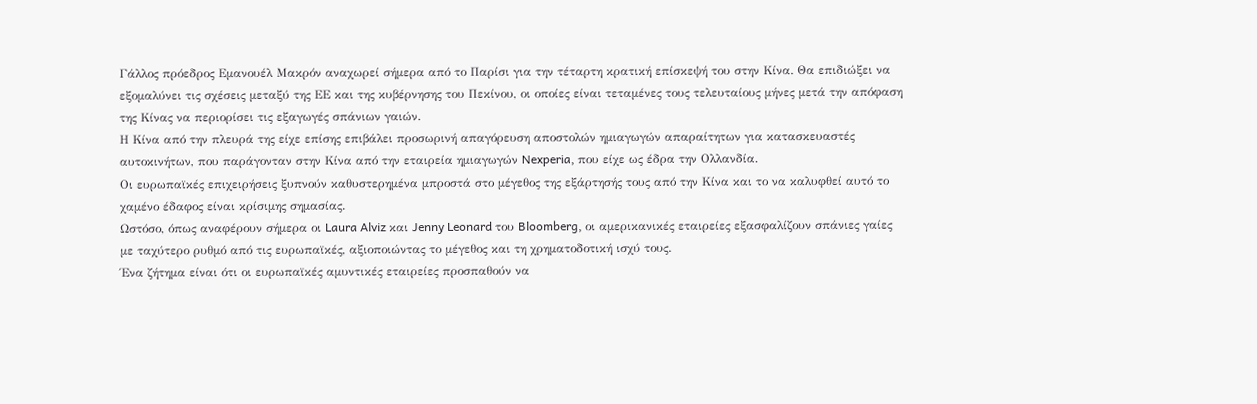Γάλλος πρόεδρος Εμανουέλ Μακρόν αναχωρεί σήμερα από το Παρίσι για την τέταρτη κρατική επίσκεψή του στην Κίνα. Θα επιδιώξει να εξομαλύνει τις σχέσεις μεταξύ της ΕΕ και της κυβέρνησης του Πεκίνου, οι οποίες είναι τεταμένες τους τελευταίους μήνες μετά την απόφαση της Κίνας να περιορίσει τις εξαγωγές σπάνιων γαιών.
Η Κίνα από την πλευρά της είχε επίσης επιβάλει προσωρινή απαγόρευση αποστολών ημιαγωγών απαραίτητων για κατασκευαστές αυτοκινήτων, που παράγονταν στην Κίνα από την εταιρεία ημιαγωγών Nexperia, που είχε ως έδρα την Ολλανδία.
Οι ευρωπαϊκές επιχειρήσεις ξυπνούν καθυστερημένα μπροστά στο μέγεθος της εξάρτησής τους από την Κίνα και το να καλυφθεί αυτό το χαμένο έδαφος είναι κρίσιμης σημασίας.
Ωστόσο, όπως αναφέρουν σήμερα οι Laura Alviz και Jenny Leonard του Bloomberg, οι αμερικανικές εταιρείες εξασφαλίζουν σπάνιες γαίες με ταχύτερο ρυθμό από τις ευρωπαϊκές, αξιοποιώντας το μέγεθος και τη χρηματοδοτική ισχύ τους.
Ένα ζήτημα είναι ότι οι ευρωπαϊκές αμυντικές εταιρείες προσπαθούν να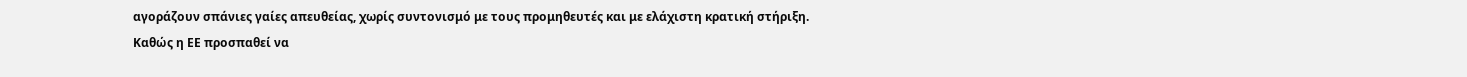αγοράζουν σπάνιες γαίες απευθείας, χωρίς συντονισμό με τους προμηθευτές και με ελάχιστη κρατική στήριξη.
Καθώς η ΕΕ προσπαθεί να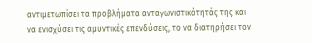αντιμετωπίσει τα προβλήματα ανταγωνιστικότητάς της και να ενισχύσει τις αμυντικές επενδύσεις, το να διατηρήσει τον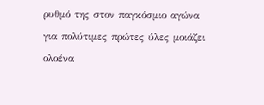ρυθμό της στον παγκόσμιο αγώνα για πολύτιμες πρώτες ύλες μοιάζει ολοένα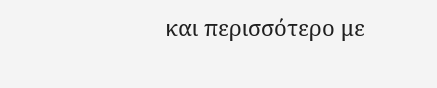και περισσότερο με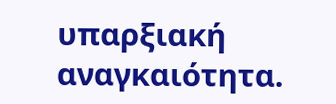υπαρξιακή αναγκαιότητα.